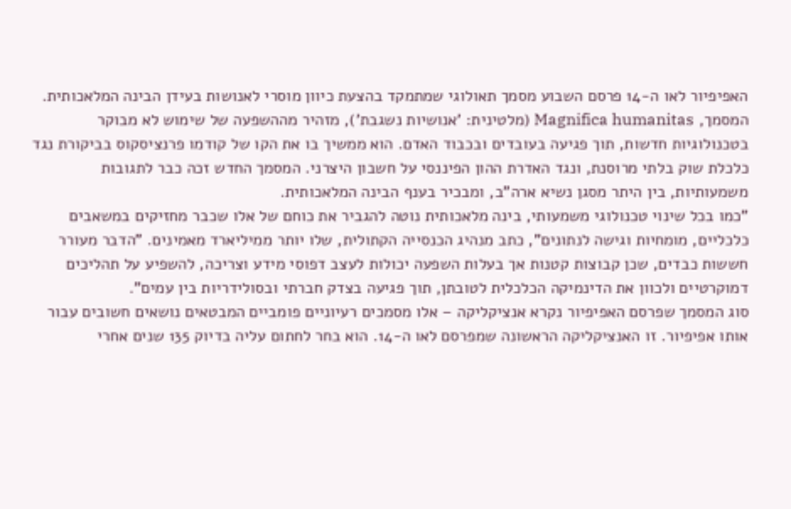האפיפיור לאו ה-14 פרסם השבוע מסמך תאולוגי שמתמקד בהצעת כיוון מוסרי לאנושות בעידן הבינה המלאכותית. המסמך, Magnifica humanitas (מלטינית: 'אנושיות נשגבת'), מזהיר מההשפעה של שימוש לא מבוקר בטכנולוגיות חדשות, תוך פגיעה בעובדים ובכבוד האדם. הוא ממשיך בו את הקו של קודמו פרנציסקוס בביקורת נגד כלכלת שוק בלתי מרוסנת, ונגד האדרת ההון הפיננסי על חשבון היצרני. המסמך החדש זכה כבר לתגובות משמעותיות, בין היתר מסגן נשיא ארה"ב, ומבכיר בענף הבינה המלאכותית.
"כמו בכל שינוי טכנולוגי משמעותי, בינה מלאכותית נוטה להגביר את כוחם של אלו שכבר מחזיקים במשאבים כלכליים, מומחיות וגישה לנתונים", כתב מנהיג הכנסייה הקתולית, שלו יותר ממיליארד מאמינים. "הדבר מעורר חששות כבדים, שכן קבוצות קטנות אך בעלות השפעה יכולות לעצב דפוסי מידע וצריכה, להשפיע על תהליכים דמוקרטיים ולכוון את הדינמיקה הכלכלית לטובתן, תוך פגיעה בצדק חברתי ובסולידריות בין עמים".
סוג המסמך שפרסם האפיפיור נקרא אנציקליקה – אלו מסמכים רעיוניים פומביים המבטאים נושאים חשובים עבור אותו אפיפיור. זו האנציקליקה הראשונה שמפרסם לאו ה-14. הוא בחר לחתום עליה בדיוק 135 שנים אחרי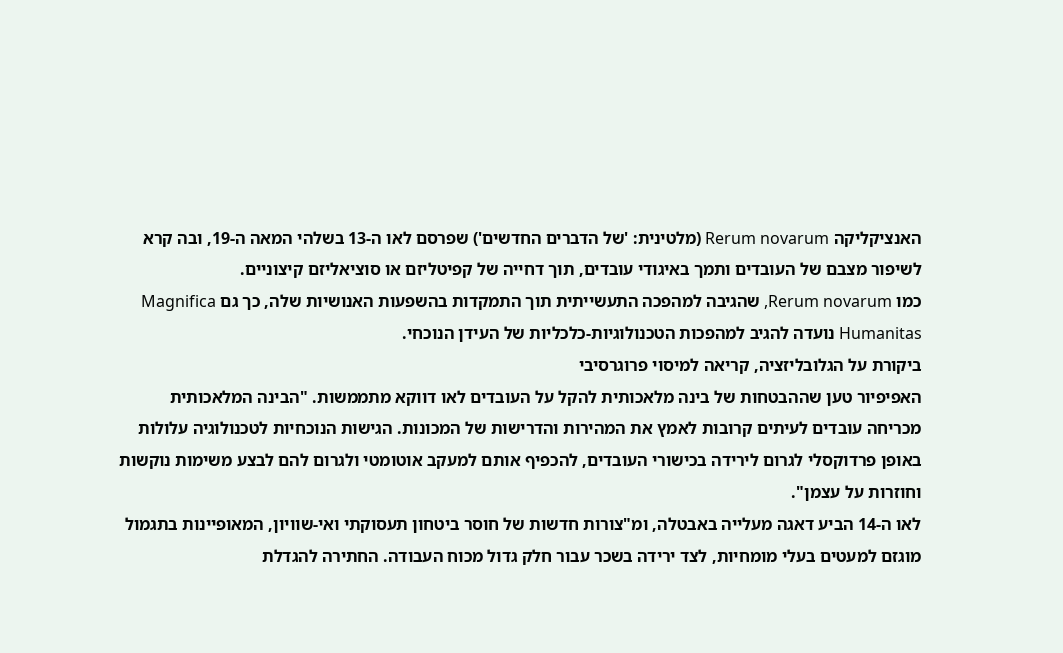האנציקליקה Rerum novarum (מלטינית: 'של הדברים החדשים') שפרסם לאו ה-13 בשלהי המאה ה-19, ובה קרא לשיפור מצבם של העובדים ותמך באיגודי עובדים, תוך דחייה של קפיטליזם או סוציאליזם קיצוניים.
כמו Rerum novarum, שהגיבה למהפכה התעשייתית תוך התמקדות בהשפעות האנושיות שלה, כך גם Magnifica Humanitas נועדה להגיב למהפכות הטכנולוגיות-כלכליות של העידן הנוכחי.
ביקורת על הגלובליזציה, קריאה למיסוי פרוגרסיבי
האפיפיור טען שההבטחות של בינה מלאכותית להקל על העובדים לאו דווקא מתממשות. "הבינה המלאכותית מכריחה עובדים לעיתים קרובות לאמץ את המהירות והדרישות של המכונות. הגישות הנוכחיות לטכנולוגיה עלולות באופן פרדוקסלי לגרום לירידה בכישורי העובדים, להכפיף אותם למעקב אוטומטי ולגרום להם לבצע משימות נוקשות וחוזרות על עצמן".
לאו ה-14 הביע דאגה מעלייה באבטלה, ומ"צורות חדשות של חוסר ביטחון תעסוקתי ואי-שוויון, המאופיינות בתגמול מוגזם למעטים בעלי מומחיות, לצד ירידה בשכר עבור חלק גדול מכוח העבודה. החתירה להגדלת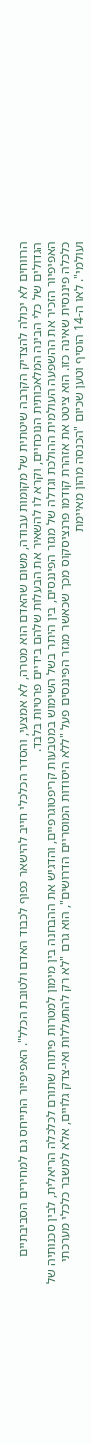הרווחים לא יכולה להצדיק הקרבה שיטתית של מקומות עבודה, משום שהאדם הוא מטרה, לא אמצעי, והסדר הכלכלי חייב להישאר כפוף לכבוד האדם ולטובת הכלל". האפיפיור התייחס גם למחירים הסביבתיים הגדולים של כלי הבינה המלאכותית הנוכחיים, וקרא לו להשאיר את הבעלות שלהם בידיים פרטיות בלבד.
האפיפיור הזכיר את ההשפעה העולמית ההולכת וגדלה של מגזר הפיננסים, בין היתר בשל השימוש במטבעות קריפטוגרפיים, והדגיש את ההבחנה בין מימון למטרות פיתוח שתורם לכלכלה הריאלית, לבין סכנותיה של כלכלה פיננסית שאינה כזו. הוא ציטט את אזהרת קודמו פרנציסקוס מכך שכאשר מגזר הפיננסים פעל "ללא היסודות המוסריים הדרושים", הוא גרם "לא רק להתעללות ואי-צדק גלויים, אלא למשבר כלכלי מערכתי ועולמי". לאו ה-14 הוסיף וטען שכיום "הכנסה מהון מאיימת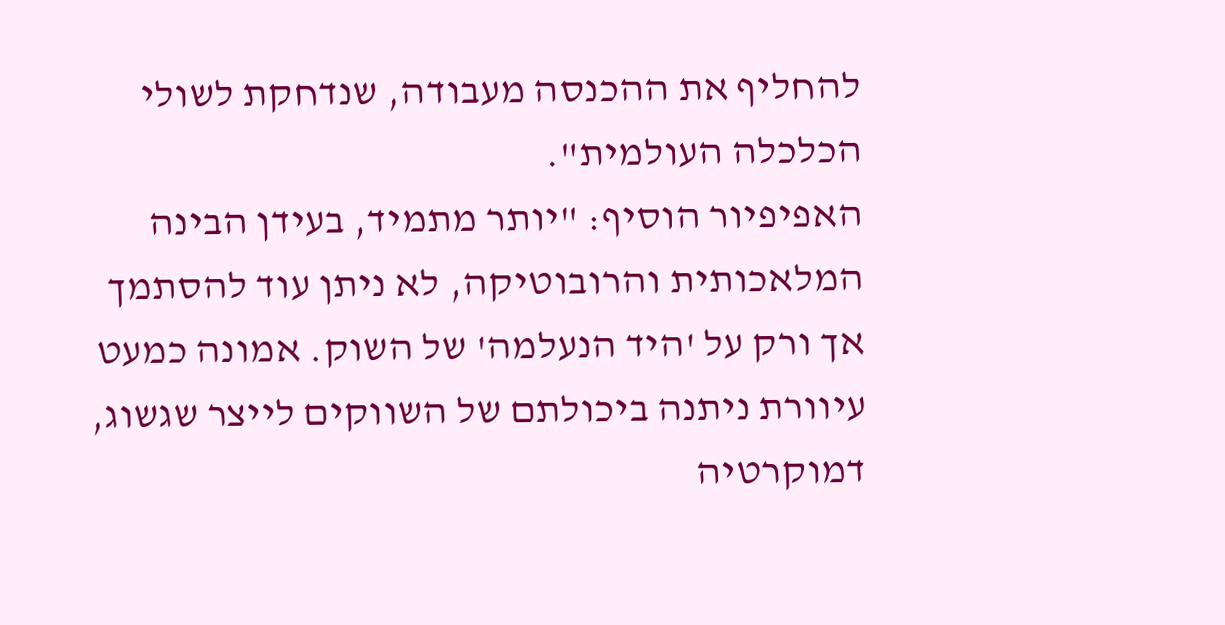להחליף את ההכנסה מעבודה, שנדחקת לשולי הכלכלה העולמית".
האפיפיור הוסיף: "יותר מתמיד, בעידן הבינה המלאכותית והרובוטיקה, לא ניתן עוד להסתמך אך ורק על 'היד הנעלמה' של השוק. אמונה כמעט עיוורת ניתנה ביכולתם של השווקים לייצר שגשוג, דמוקרטיה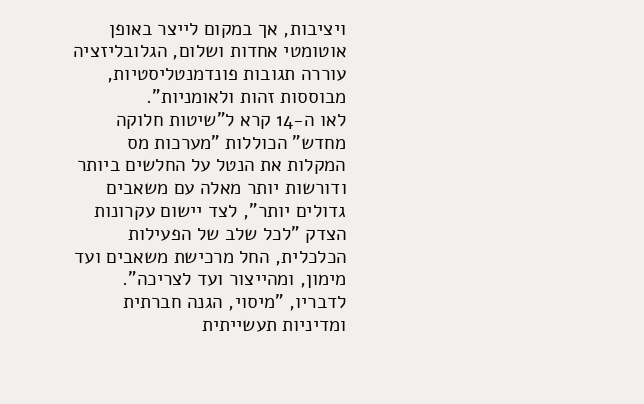ויציבות, אך במקום לייצר באופן אוטומטי אחדות ושלום, הגלובליזציה עוררה תגובות פונדמנטליסטיות, מבוססות זהות ולאומניות".
לאו ה-14 קרא ל"שיטות חלוקה מחדש" הכוללות "מערכות מס המקלות את הנטל על החלשים ביותר ודורשות יותר מאלה עם משאבים גדולים יותר", לצד יישום עקרונות הצדק "לכל שלב של הפעילות הכלכלית, החל מרכישת משאבים ועד מימון, ומהייצור ועד לצריכה". לדבריו, "מיסוי, הגנה חברתית ומדיניות תעשייתית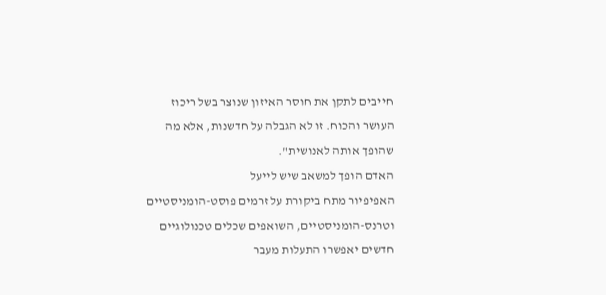חייבים לתקן את חוסר האיזון שנוצר בשל ריכוז העושר והכוח. זו לא הגבלה על חדשנות, אלא מה שהופך אותה לאנושית".
האדם הופך למשאב שיש לייעל
האפיפיור מתח ביקורת על זרמים פוסט-הומניסטיים וטרנס-הומניסטיים, השואפים שכלים טכנולוגיים חדשים יאפשרו התעלות מעבר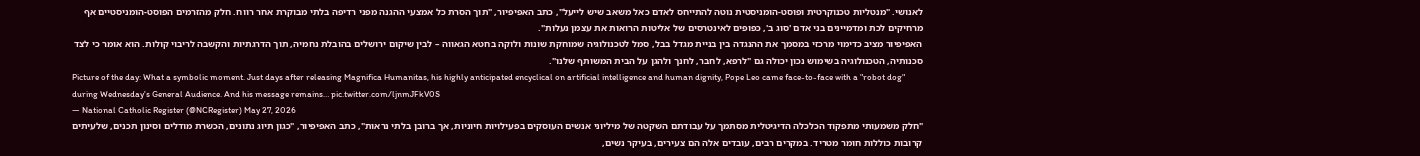לאנושי. "מנטליות טכנוקרטית ופוסט-הומניסטית נוטה להתייחס לאדם כאל משאב שיש לייעל", כתב האפיפיור, "תוך הסרת כל אמצעי ההגנה מפני רדיפה בלתי מבוקרת אחר רווח. חלק מהזרמים הפוסט-הומניסטיים אף מרחיקים לכת ומדמיינים בני אדם 'סוג ב', כפופים לאינטרסים של אליטות הרואות את עצמן נעלות".
האפיפיור מציב כדימוי מרכזי במסמך את ההנגדה בין בניית מגדל בבל, סמל לטכנולוגיה שמוחקת שונות ולוקה בחטא הגאווה – לבין שיקום ירושלים בהובלת נחמיה, תוך הדרגתיות והקשבה לריבוי קולות. הוא אומר כי לצד סכנותיה, הטכנולוגיה בשימוש נכון יכולה גם "לרפא, לחבר, לחנך ולהגן על הבית המשותף שלנו".
Picture of the day: What a symbolic moment. Just days after releasing Magnifica Humanitas, his highly anticipated encyclical on artificial intelligence and human dignity, Pope Leo came face-to-face with a "robot dog" during Wednesday's General Audience. And his message remains… pic.twitter.com/ljnmJFkV0S
— National Catholic Register (@NCRegister) May 27, 2026
"חלק משמעותי מתפקוד הכלכלה הדיגיטלית מסתמך על עבודתם השקטה של מיליוני אנשים העוסקים בפעילויות חיוניות, אך ברובן בלתי נראות", כתב האפיפיור, "כגון תיוג נתונים, הכשרת מודלים וסינון תכנים, שלעיתים קרובות כוללות חומר מטריד. במקרים רבים, עובדים אלה הם צעירים, בעיקר נשים,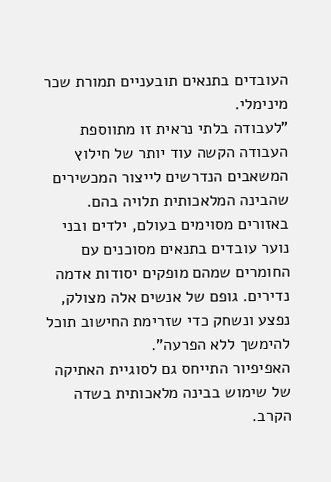העובדים בתנאים תובעניים תמורת שכר מינימלי.
"לעבודה בלתי נראית זו מתווספת העבודה הקשה עוד יותר של חילוץ המשאבים הנדרשים לייצור המכשירים שהבינה המלאכותית תלויה בהם. באזורים מסוימים בעולם, ילדים ובני נוער עובדים בתנאים מסוכנים עם החומרים שמהם מופקים יסודות אדמה נדירים. גופם של אנשים אלה מצולק, נפצע ונשחק כדי שזרימת החישוב תוכל להימשך ללא הפרעה".
האפיפיור התייחס גם לסוגיית האתיקה של שימוש בבינה מלאכותית בשדה הקרב.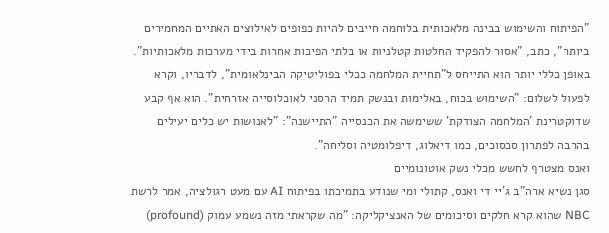"הפיתוח והשימוש בבינה מלאכותית בלוחמה חייבים להיות כפופים לאילוצים האתיים המחמירים ביותר", כתב, "אסור להפקיד החלטות קטלניות או בלתי הפיכות אחרות בידי מערכות מלאכותיות". באופן כללי יותר הוא התייחס ל"תחיית המלחמה ככלי בפוליטיקה הבינלאומית", לדבריו, וקרא לפעול לשלום: "השימוש בכוח, באלימות ובנשק תמיד הרסני לאוכלוסייה אזרחית". הוא אף קבע שדוקטרינת 'המלחמה הצודקת' ששימשה את הכנסייה "התיישנה": "לאנושות יש כלים יעילים בהרבה לפתרון סכסוכים, כמו דיאלוג, דיפלומטיה וסליחה".
ואנס מצטרף לחשש מכלי נשק אוטונומיים
סגן נשיא ארה"ב ג'יי די ואנס, קתולי ומי שנודע בתמיכתו בפיתוח AI עם מעט רגולציה, אמר לרשת NBC שהוא קרא חלקים וסיכומים של האנציקליקה: "מה שקראתי מזה נשמע עמוק (profound)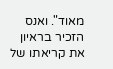מאוד". ואנס הזכיר בראיון את קריאתו של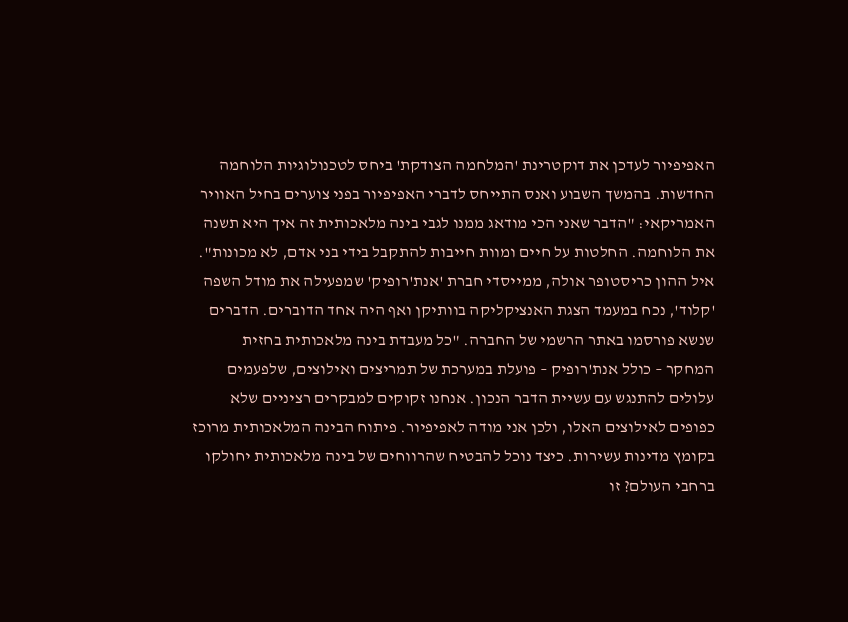האפיפיור לעדכן את דוקטרינת 'המלחמה הצודקת' ביחס לטכנולוגיות הלוחמה החדשות. בהמשך השבוע ואנס התייחס לדברי האפיפיור בפני צוערים בחיל האוויר האמריקאי: "הדבר שאני הכי מודאג ממנו לגבי בינה מלאכותית זה איך היא תשנה את הלוחמה. החלטות על חיים ומוות חייבות להתקבל בידי בני אדם, לא מכונות".
איל ההון כריסטופר אולה, ממייסדי חברת 'אנת'רופיק' שמפעילה את מודל השפה 'קלוד', נכח במעמד הצגת האנציקליקה בוותיקן ואף היה אחד הדוברים. הדברים שנשא פורסמו באתר הרשמי של החברה. "כל מעבדת בינה מלאכותית בחזית המחקר – כולל אנת'רופיק – פועלת במערכת של תמריצים ואילוצים, שלפעמים עלולים להתנגש עם עשיית הדבר הנכון. אנחנו זקוקים למבקרים רציניים שלא כפופים לאילוצים האלו, ולכן אני מודה לאפיפיור. פיתוח הבינה המלאכותית מרוכז בקומץ מדינות עשירות. כיצד נוכל להבטיח שהרווחים של בינה מלאכותית יחולקו ברחבי העולם? זו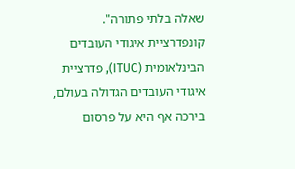שאלה בלתי פתורה".
קונפדרציית איגודי העובדים הבינלאומית (ITUC), פדרציית איגודי העובדים הגדולה בעולם, בירכה אף היא על פרסום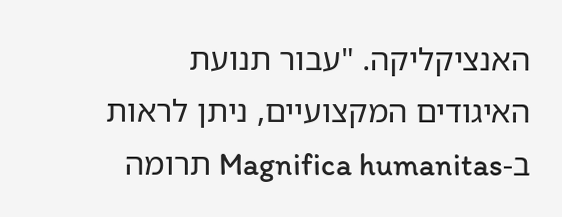האנציקליקה. "עבור תנועת האיגודים המקצועיים, ניתן לראות ב-Magnifica humanitas תרומה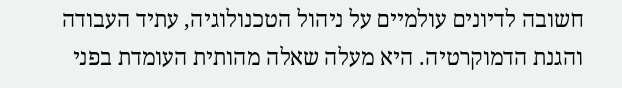חשובה לדיונים עולמיים על ניהול הטכנולוגיה, עתיד העבודה והגנת הדמוקרטיה. היא מעלה שאלה מהותית העומדת בפני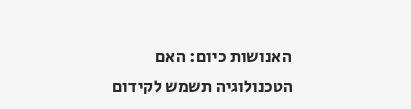האנושות כיום: האם הטכנולוגיה תשמש לקידום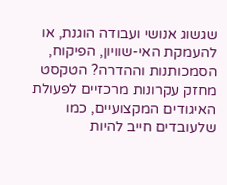שגשוג אנושי ועבודה הוגנת, או להעמקת האי-שוויון, הפיקוח, הסמכותנות וההדרה? הטקסט מחזק עקרונות מרכזיים לפעולת האיגודים המקצועיים, כמו שלעובדים חייב להיות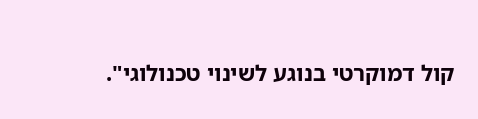קול דמוקרטי בנוגע לשינוי טכנולוגי".